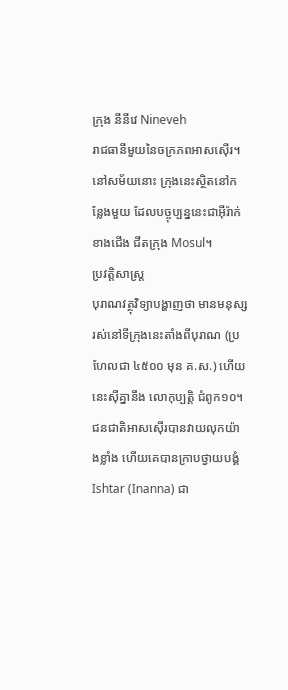ក្រុង នីនីវេ Nineveh
រាជធានីមួយនៃចក្រភពអាសស៊ើរ។ នៅសម័យនោះ ក្រុងនេះស្ថិតនៅកន្លែងមួយ ដែលបច្ចុប្បន្ននេះជាអ៊ីរ៉ាក់ខាងជើង ជីតក្រុង Mosul។
ប្រវត្តិសាស្ត្រ
បុរាណវត្ថុវិទ្យាបង្ហាញថា មានមនុស្សរស់នៅទីក្រុងនេះតាំងពីបុរាណ (ប្រហែលជា ៤៥០០ មុន គ.ស.) ហើយនេះស៊ីគ្នានឹង លោកុប្បត្ដិ ជំពូក១០។
ជនជាតិអាសស៊ើរបានវាយលុកយ៉ាងខ្លាំង ហើយគេបានក្រាបថ្វាយបង្គំ Ishtar (Inanna) ជា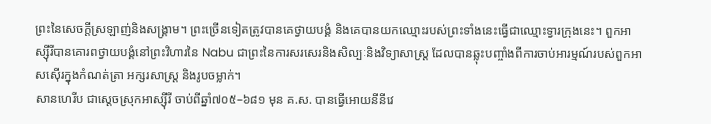ព្រះនៃសេចក្ដីស្រឡាញ់និងសង្រ្គាម។ ព្រះច្រើនទៀតត្រូវបានគេថ្វាយបង្គំ និងគេបានយកឈ្មោះរបស់ព្រះទាំងនេះធ្វើជាឈ្មោះទ្វារក្រុងនេះ។ ពួកអាស្ស៊ីរីបានគោរពថ្វាយបង្គំនៅព្រះវិហារនៃ Nabu ជាព្រះនៃការសរសេរនិងសិល្បៈនិងវិទ្យាសាស្ត្រ ដែលបានឆ្លុះបញ្ចាំងពីការចាប់អារម្មណ៍របស់ពួកអាសស៊ើរក្នុងកំណត់ត្រា អក្សរសាស្ត្រ និងរូបចម្លាក់។
សានហេរីប ជាស្ដេចស្រុកអាស្ស៊ីរី ចាប់ពីឆ្នាំ៧០៥–៦៨១ មុន គ.ស. បានធ្វើអោយនីនីវេ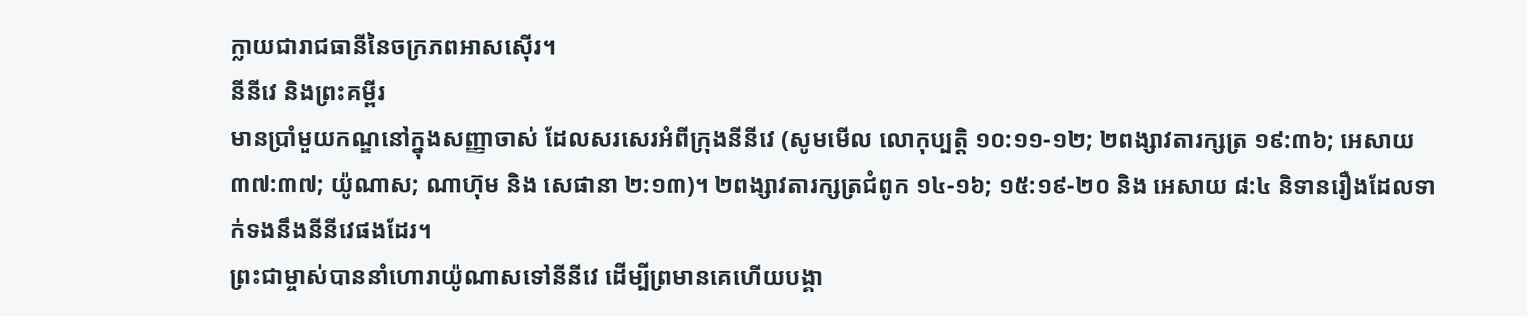ក្លាយជារាជធានីនៃចក្រភពអាសស៊ើរ។
នីនីវេ និងព្រះគម្ពីរ
មានប្រាំមួយកណ្ឌនៅក្នុងសញ្ញាចាស់ ដែលសរសេរអំពីក្រុងនីនីវេ (សូមមើល លោកុប្បត្ដិ ១០:១១-១២; ២ពង្សាវតារក្សត្រ ១៩:៣៦; អេសាយ ៣៧:៣៧; យ៉ូណាស; ណាហ៊ុម និង សេផានា ២:១៣)។ ២ពង្សាវតារក្សត្រជំពូក ១៤-១៦; ១៥:១៩-២០ និង អេសាយ ៨:៤ និទានរឿងដែលទាក់ទងនឹងនីនីវេផងដែរ។
ព្រះជាម្ចាស់បាននាំហោរាយ៉ូណាសទៅនីនីវេ ដើម្បីព្រមានគេហើយបង្គា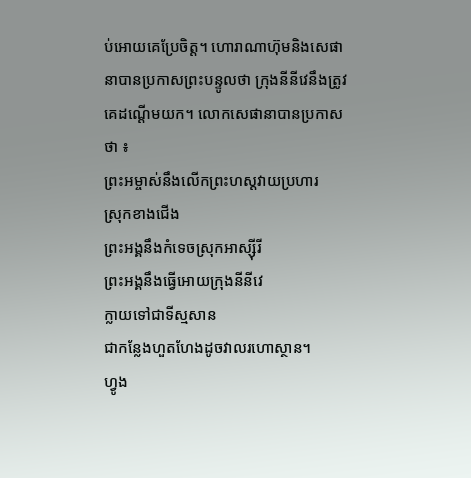ប់អោយគេប្រែចិត្ត។ ហោរាណាហ៊ុមនិងសេផានាបានប្រកាសព្រះបន្ទូលថា ក្រុងនីនីវេនឹងត្រូវគេដណ្ដើមយក។ លោកសេផានាបានប្រកាសថា ៖
ព្រះអម្ចាស់នឹងលើកព្រះហស្ដវាយប្រហារ
ស្រុកខាងជើង
ព្រះអង្គនឹងកំទេចស្រុកអាស្ស៊ីរី
ព្រះអង្គនឹងធ្វើអោយក្រុងនីនីវេ
ក្លាយទៅជាទីស្មសាន
ជាកន្លែងហួតហែងដូចវាលរហោស្ថាន។
ហ្វូង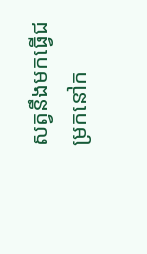សត្វនឹងមកធ្វើជម្រកនៅក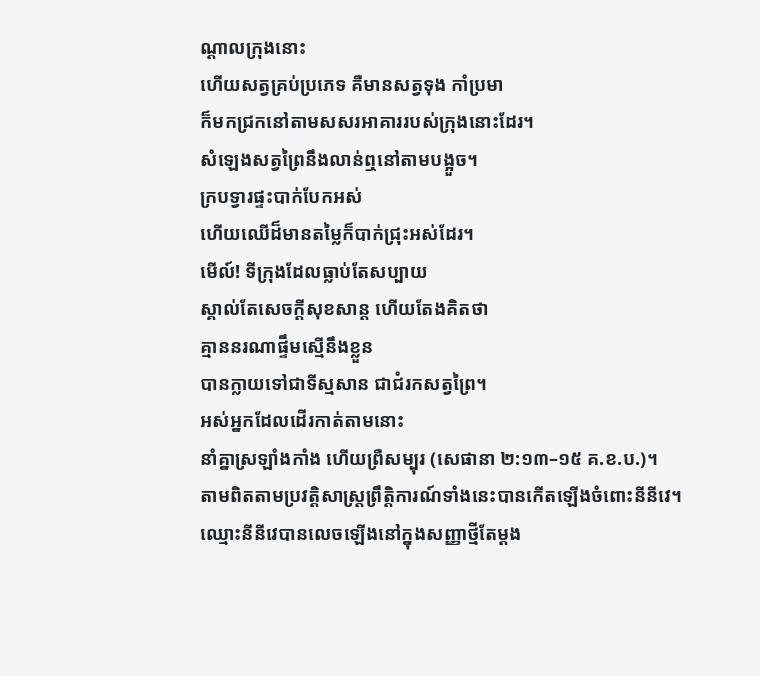ណ្ដាលក្រុងនោះ
ហើយសត្វគ្រប់ប្រភេទ គឺមានសត្វទុង កាំប្រមា
ក៏មកជ្រកនៅតាមសសរអាគាររបស់ក្រុងនោះដែរ។
សំឡេងសត្វព្រៃនឹងលាន់ឮនៅតាមបង្អួច។
ក្របទ្វារផ្ទះបាក់បែកអស់
ហើយឈើដ៏មានតម្លៃក៏បាក់ជ្រុះអស់ដែរ។
មើល៍! ទីក្រុងដែលធ្លាប់តែសប្បាយ
ស្គាល់តែសេចក្ដីសុខសាន្ត ហើយតែងគិតថា
គ្មាននរណាផ្ទឹមស្មើនឹងខ្លួន
បានក្លាយទៅជាទីស្មសាន ជាជំរកសត្វព្រៃ។
អស់អ្នកដែលដើរកាត់តាមនោះ
នាំគ្នាស្រឡាំងកាំង ហើយព្រឺសម្បុរ (សេផានា ២:១៣–១៥ គ.ខ.ប.)។
តាមពិតតាមប្រវត្តិសាស្ត្រព្រឹត្តិការណ៍ទាំងនេះបានកើតឡើងចំពោះនីនីវេ។
ឈ្មោះនីនីវេបានលេចឡើងនៅក្នុងសញ្ញាថ្មីតែម្ដង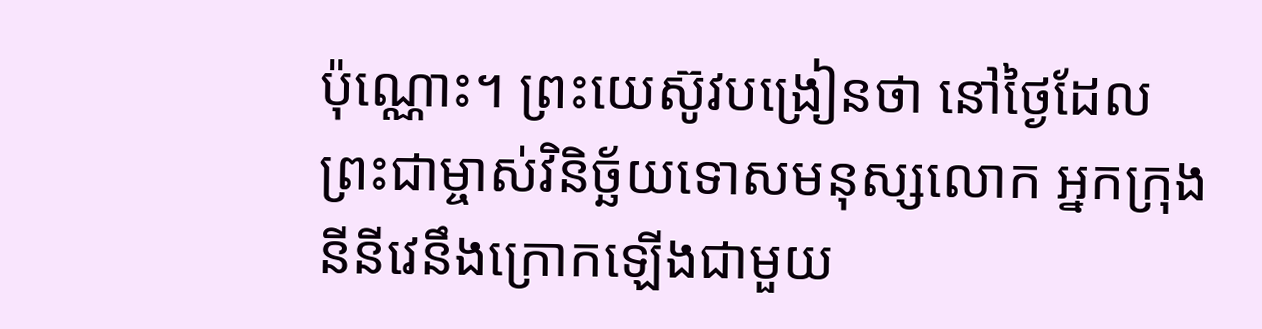ប៉ុណ្ណោះ។ ព្រះយេស៊ូវបង្រៀនថា នៅថ្ងៃដែលព្រះជាម្ចាស់វិនិច្ឆ័យទោសមនុស្សលោក អ្នកក្រុងនីនីវេនឹងក្រោកឡើងជាមួយ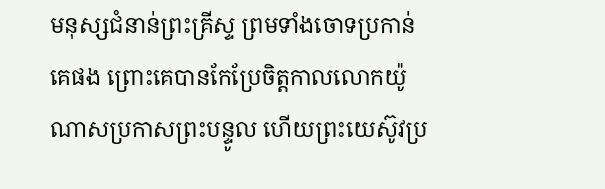មនុស្សជំនាន់ព្រះគ្រីស្ទ ព្រមទាំងចោទប្រកាន់គេផង ព្រោះគេបានកែប្រែចិត្តកាលលោកយ៉ូណាសប្រកាសព្រះបន្ទូល ហើយព្រះយេស៊ូវប្រ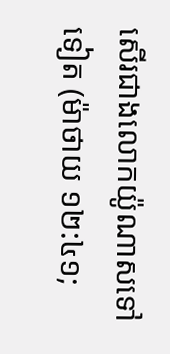សើរជាងលោកយ៉ូណាសទៅទៀត (ម៉ាថាយ ១២:៤១;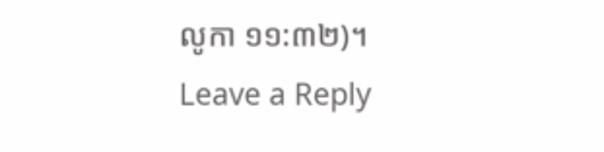លូកា ១១:៣២)។
Leave a Reply